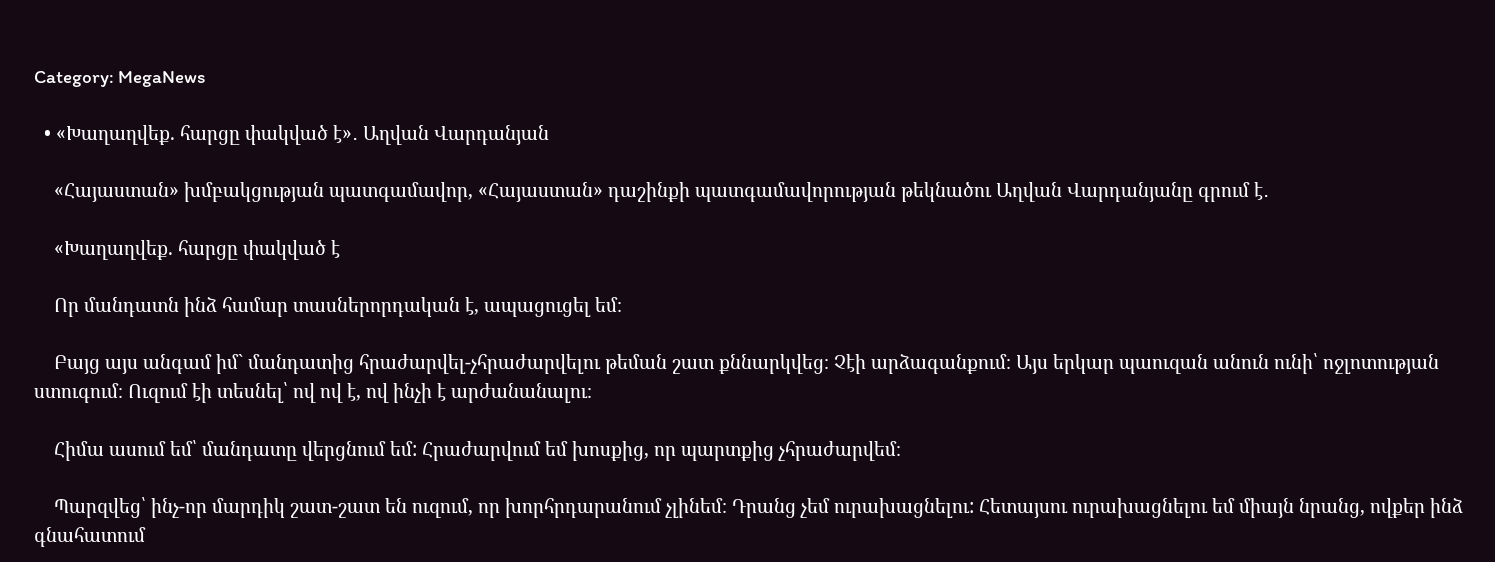Category: MegaNews

  • «Խաղաղվեք. հարցը փակված է»․ Աղվան Վարդանյան

    «Հայաստան» խմբակցության պատգամավոր, «Հայաստան» դաշինքի պատգամավորության թեկնածու Աղվան Վարդանյանը գրում է․

    «Խաղաղվեք. հարցը փակված է

    Որ մանդատն ինձ համար տասներորդական է, ապացուցել եմ։

    Բայց այս անգամ իմ` մանդատից հրաժարվել-չհրաժարվելու թեման շատ քննարկվեց։ Չէի արձագանքում։ Այս երկար պաուզան անուն ունի՝ ոջլոտության ստուգում։ Ուզում էի տեսնել՝ ով ով է, ով ինչի է արժանանալու։

    Հիմա ասում եմ՝ մանդատը վերցնում եմ: Հրաժարվում եմ խոսքից, որ պարտքից չհրաժարվեմ։

    Պարզվեց՝ ինչ-որ մարդիկ շատ-շատ են ուզում, որ խորհրդարանում չլինեմ։ Դրանց չեմ ուրախացնելու: Հետայսու ուրախացնելու եմ միայն նրանց, ովքեր ինձ գնահատում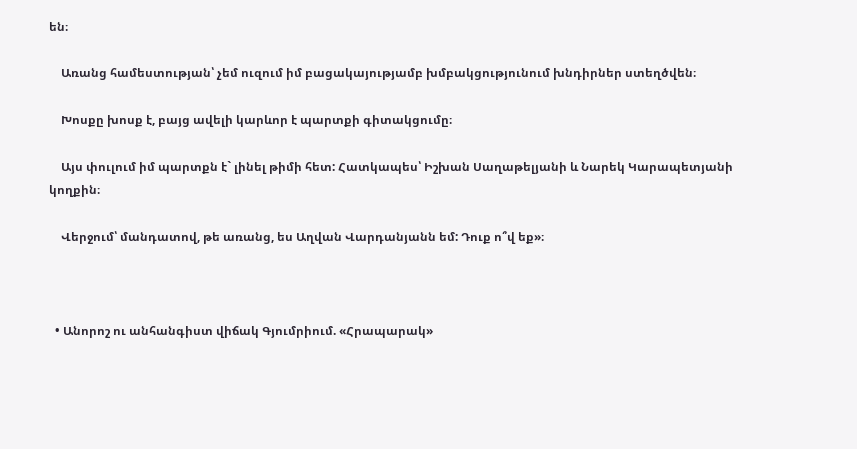են։

    Առանց համեստության՝ չեմ ուզում իմ բացակայությամբ խմբակցությունում խնդիրներ ստեղծվեն։

    Խոսքը խոսք է, բայց ավելի կարևոր է պարտքի գիտակցումը։

    Այս փուլում իմ պարտքն է` լինել թիմի հետ: Հատկապես՝ Իշխան Սաղաթելյանի և Նարեկ Կարապետյանի կողքին։

    Վերջում՝ մանդատով, թե առանց, ես Աղվան Վարդանյանն եմ: Դուք ո՞վ եք»։



  • Անորոշ ու անհանգիստ վիճակ Գյումրիում. «Հրապարակ»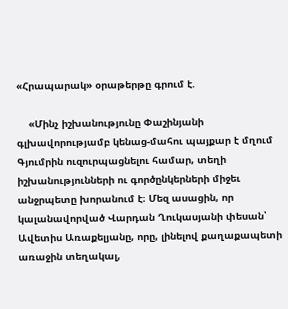«Հրապարակ» օրաթերթը գրում է.

    «Մինչ իշխանությունը Փաշինյանի գլխավորությամբ կենաց-մահու պայքար է մղում Գյումրին ուզուրպացնելու համար, տեղի իշխանությունների ու գործընկերների միջեւ անջրպետը խորանում է։ Մեզ ասացին, որ կալանավորված Վարդան Ղուկասյանի փեսան՝ Ավետիս Առաքելյանը, որը, լինելով քաղաքապետի առաջին տեղակալ,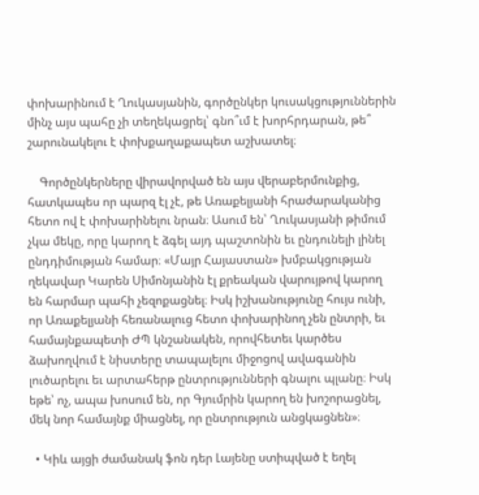փոխարինում է Ղուկասյանին, գործընկեր կուսակցություններին մինչ այս պահը չի տեղեկացրել՝ գնո՞ւմ է խորհրդարան, թե՞ շարունակելու է փոխքաղաքապետ աշխատել։

    Գործընկերները վիրավորված են այս վերաբերմունքից, հատկապես որ պարզ էլ չէ, թե Առաքելյանի հրաժարականից հետո ով է փոխարինելու նրան։ Ասում են՝ Ղուկասյանի թիմում չկա մեկը, որը կարող է ձգել այդ պաշտոնին եւ ընդունելի լինել ընդդիմության համար։ «Մայր Հայաստան» խմբակցության ղեկավար Կարեն Սիմոնյանին էլ քրեական վարույթով կարող են հարմար պահի չեզոքացնել։ Իսկ իշխանությունը հույս ունի, որ Առաքելյանի հեռանալուց հետո փոխարինող չեն ընտրի, եւ համայնքապետի ԺՊ կնշանակեն, որովհետեւ կարծես ձախողվում է նիստերը տապալելու միջոցով ավագանին լուծարելու եւ արտահերթ ընտրությունների գնալու պլանը։ Իսկ եթե՝ ոչ, ապա խոսում են, որ Գյումրին կարող են խոշորացնել, մեկ նոր համայնք միացնել, որ ընտրություն անցկացնեն»։

  • Կիև այցի ժամանակ ֆոն դեր Լայենը ստիպված է եղել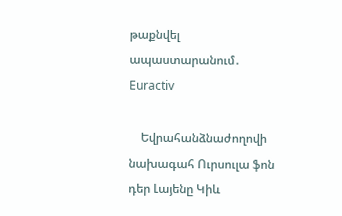թաքնվել ապաստարանում․ Euractiv

    Եվրահանձնաժողովի նախագահ Ուրսուլա ֆոն դեր Լայենը Կիև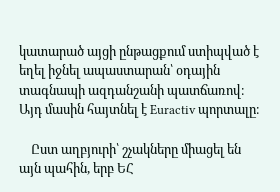կատարած այցի ընթացքում ստիպված է եղել իջնել ապաստարան՝ օդային տագնապի ազդանշանի պատճառով։ Այդ մասին հայտնել է Euractiv պորտալը։

    Ըստ աղբյուրի՝ շչակները միացել են այն պահին, երբ ԵՀ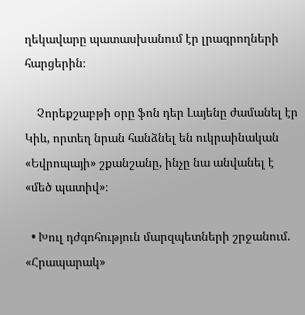ղեկավարը պատասխանում էր լրագրողների հարցերին։

    Չորեքշաբթի օրը ֆոն դեր Լայենը ժամանել էր Կիև, որտեղ նրան հանձնել են ուկրաինական «Եվրոպայի» շքանշանը, ինչը նա անվանել է «մեծ պատիվ»։

  • Խուլ դժգոհություն մարզպետների շրջանում. «Հրապարակ»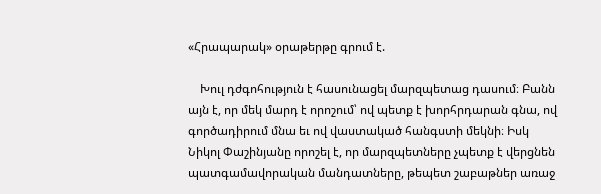«Հրապարակ» օրաթերթը գրում է.

    Խուլ դժգոհություն է հասունացել մարզպետաց դասում։ Բանն այն է, որ մեկ մարդ է որոշում՝ ով պետք է խորհրդարան գնա, ով գործադիրում մնա եւ ով վաստակած հանգստի մեկնի։ Իսկ Նիկոլ Փաշինյանը որոշել է, որ մարզպետները չպետք է վերցնեն պատգամավորական մանդատները, թեպետ շաբաթներ առաջ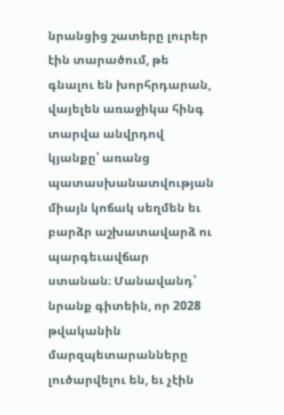նրանցից շատերը լուրեր էին տարածում, թե գնալու են խորհրդարան, վայելեն առաջիկա հինգ տարվա անվրդով կյանքը՝ առանց պատասխանատվության միայն կոճակ սեղմեն եւ բարձր աշխատավարձ ու պարգեւավճար ստանան։ Մանավանդ՝ նրանք գիտեին, որ 2028 թվականին մարզպետարանները լուծարվելու են, եւ չէին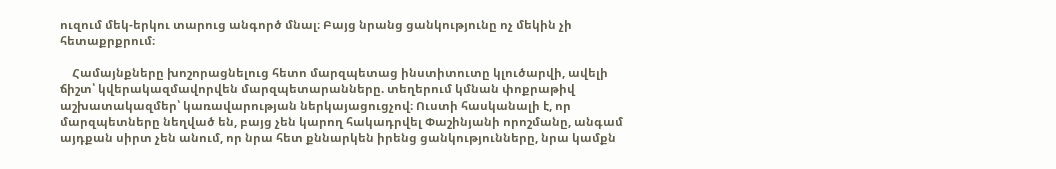ուզում մեկ-երկու տարուց անգործ մնալ։ Բայց նրանց ցանկությունը ոչ մեկին չի հետաքրքրում։

    Համայնքները խոշորացնելուց հետո մարզպետաց ինստիտուտը կլուծարվի, ավելի ճիշտ՝ կվերակազմավորվեն մարզպետարանները. տեղերում կմնան փոքրաթիվ աշխատակազմեր՝ կառավարության ներկայացուցչով։ Ուստի հասկանալի է, որ մարզպետները նեղված են, բայց չեն կարող հակադրվել Փաշինյանի որոշմանը, անգամ այդքան սիրտ չեն անում, որ նրա հետ քննարկեն իրենց ցանկությունները, նրա կամքն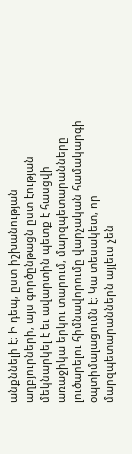անքննելի է։ Ի դեպ, ըստ իշխանության աղբյուրների, այս գործընթացն ըստ էության մեկնարկել է եւ ավարտին պետք է հասցվի առաջիկա երկու տարում, մարզպետարանները լուծարելու հիմնավորումը վարչական համակարգի օպտիմալացումն է։ Կա տեսակետ, որ մարզպետարաններն այլեւս չեն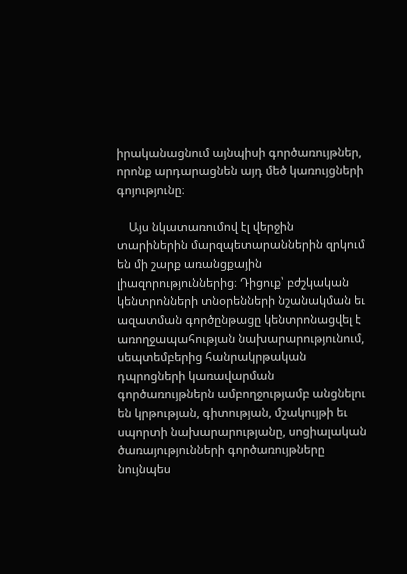իրականացնում այնպիսի գործառույթներ, որոնք արդարացնեն այդ մեծ կառույցների գոյությունը։

    Այս նկատառումով էլ վերջին տարիներին մարզպետարաններին զրկում են մի շարք առանցքային լիազորություններից։ Դիցուք՝ բժշկական կենտրոնների տնօրենների նշանակման եւ ազատման գործընթացը կենտրոնացվել է առողջապահության նախարարությունում, սեպտեմբերից հանրակրթական դպրոցների կառավարման գործառույթներն ամբողջությամբ անցնելու են կրթության, գիտության, մշակույթի եւ սպորտի նախարարությանը, սոցիալական ծառայությունների գործառույթները նույնպես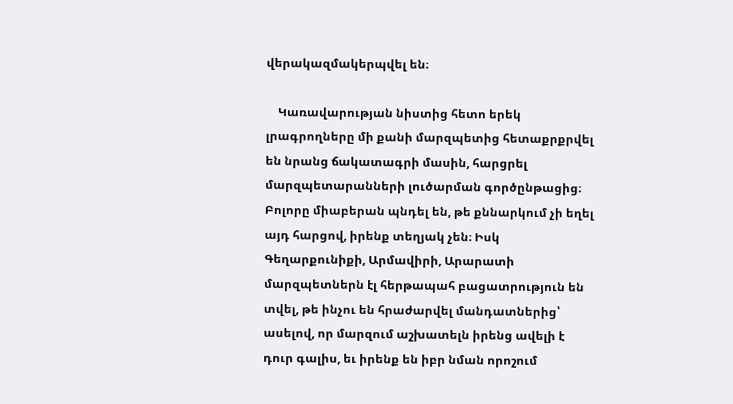վերակազմակերպվել են։

    Կառավարության նիստից հետո երեկ լրագրողները մի քանի մարզպետից հետաքրքրվել են նրանց ճակատագրի մասին, հարցրել մարզպետարանների լուծարման գործընթացից։ Բոլորը միաբերան պնդել են, թե քննարկում չի եղել այդ հարցով, իրենք տեղյակ չեն։ Իսկ Գեղարքունիքի, Արմավիրի, Արարատի մարզպետներն էլ հերթապահ բացատրություն են տվել, թե ինչու են հրաժարվել մանդատներից՝ ասելով, որ մարզում աշխատելն իրենց ավելի է դուր գալիս, եւ իրենք են իբր նման որոշում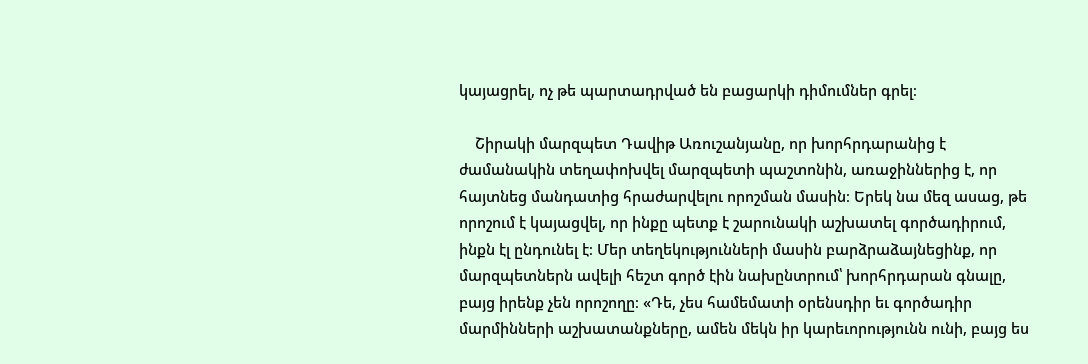կայացրել, ոչ թե պարտադրված են բացարկի դիմումներ գրել։

    Շիրակի մարզպետ Դավիթ Առուշանյանը, որ խորհրդարանից է ժամանակին տեղափոխվել մարզպետի պաշտոնին, առաջիններից է, որ հայտնեց մանդատից հրաժարվելու որոշման մասին։ Երեկ նա մեզ ասաց, թե որոշում է կայացվել, որ ինքը պետք է շարունակի աշխատել գործադիրում, ինքն էլ ընդունել է։ Մեր տեղեկությունների մասին բարձրաձայնեցինք, որ մարզպետներն ավելի հեշտ գործ էին նախընտրում՝ խորհրդարան գնալը, բայց իրենք չեն որոշողը։ «Դե, չես համեմատի օրենսդիր եւ գործադիր մարմինների աշխատանքները, ամեն մեկն իր կարեւորությունն ունի, բայց ես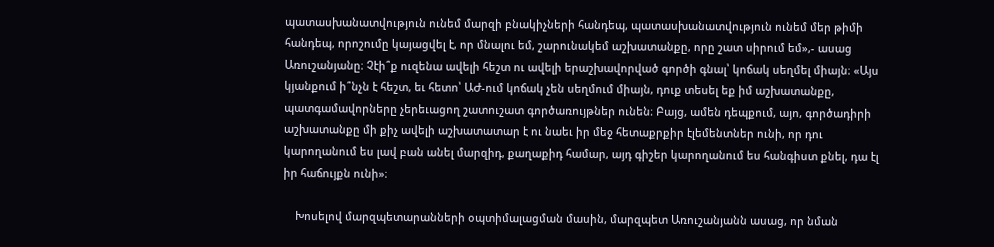պատասխանատվություն ունեմ մարզի բնակիչների հանդեպ, պատասխանատվություն ունեմ մեր թիմի հանդեպ, որոշումը կայացվել է, որ մնալու եմ, շարունակեմ աշխատանքը, որը շատ սիրում եմ»,- ասաց Առուշանյանը։ Չէի՞ք ուզենա ավելի հեշտ ու ավելի երաշխավորված գործի գնալ՝ կոճակ սեղմել միայն։ «Այս կյանքում ի՞նչն է հեշտ, եւ հետո՝ ԱԺ-ում կոճակ չեն սեղմում միայն, դուք տեսել եք իմ աշխատանքը, պատգամավորները չերեւացող շատուշատ գործառույթներ ունեն։ Բայց, ամեն դեպքում, այո, գործադիրի աշխատանքը մի քիչ ավելի աշխատատար է ու նաեւ իր մեջ հետաքրքիր էլեմենտներ ունի, որ դու կարողանում ես լավ բան անել մարզիդ, քաղաքիդ համար, այդ գիշեր կարողանում ես հանգիստ քնել, դա էլ իր հաճույքն ունի»։

    Խոսելով մարզպետարանների օպտիմալացման մասին, մարզպետ Առուշանյանն ասաց, որ նման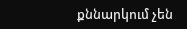քննարկում չեն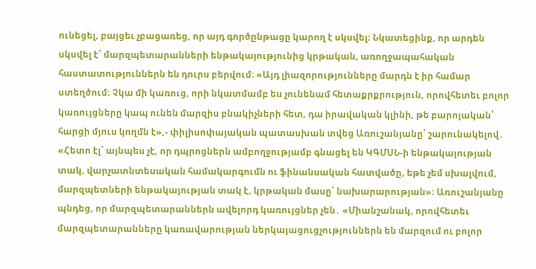ունեցել, բայցեւ չբացառեց, որ այդ գործընթացը կարող է սկսվել։ Նկատեցինք, որ արդեն սկսվել է՝ մարզպետարանների ենթակայությունից կրթական, առողջապահական հաստատություններն են դուրս բերվում։ «Այդ լիազորությունները մարդն է իր համար ստեղծում։ Չկա մի կառուց, որի նկատմամբ ես չունենամ հետաքրքրություն, որովհետեւ բոլոր կառույցները կապ ունեն մարզիս բնակիչների հետ, դա իրավական կլինի, թե բարոյական՝ հարցի մյուս կողմն է»,- փիլիսոփայական պատասխան տվեց Առուշանյանը՝ շարունակելով․ «Հետո էլ՝ այնպես չէ, որ դպրոցներն ամբողջությամբ գնացել են ԿԳՄՍՆ-ի ենթակայության տակ, վարչատնտեսական համակարգումն ու ֆինանսական հատվածը, եթե չեմ սխալվում, մարզպետների ենթակայության տակ է, կրթական մասը՝ նախարարության»։ Առուշանյանը պնդեց, որ մարզպետարաններն ավելորդ կառույցներ չեն․ «Միանշանակ, որովհետեւ մարզպետարանները կառավարության ներկայացուցչություններն են մարզում ու բոլոր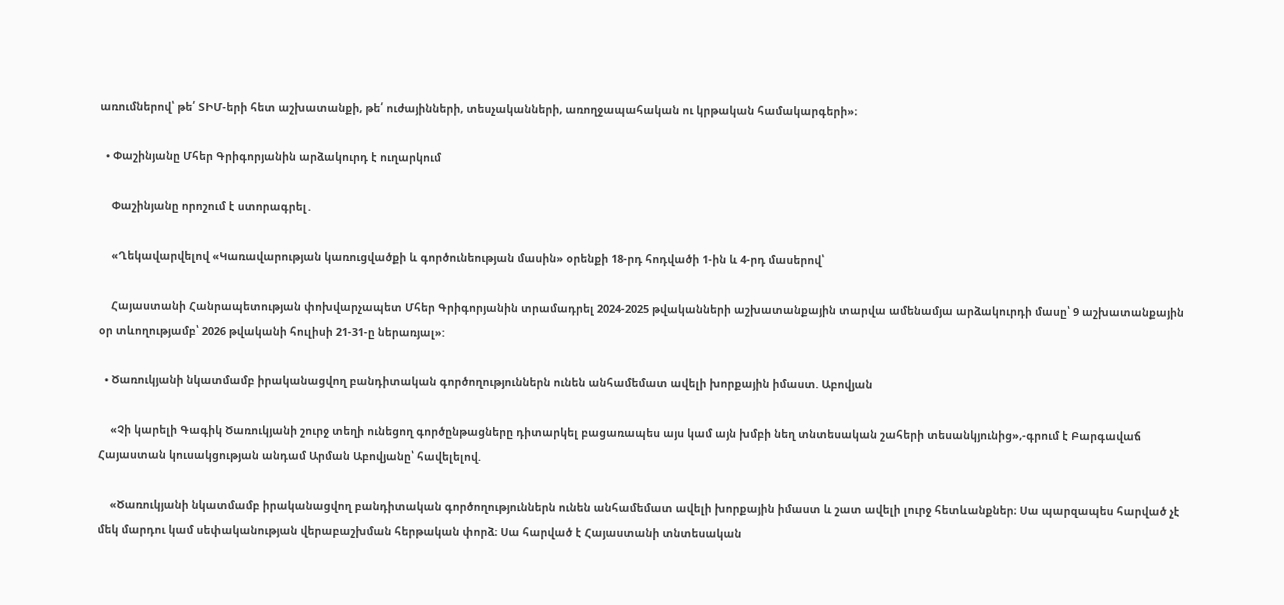առումներով՝ թե՛ ՏԻՄ-երի հետ աշխատանքի, թե՛ ուժայինների, տեսչականների, առողջապահական ու կրթական համակարգերի»։

  • Փաշինյանը Մհեր Գրիգորյանին արձակուրդ է ուղարկում

    Փաշինյանը որոշում է ստորագրել․

    «Ղեկավարվելով «Կառավարության կառուցվածքի և գործունեության մասին» օրենքի 18-րդ հոդվածի 1-ին և 4-րդ մասերով՝

    Հայաստանի Հանրապետության փոխվարչապետ Մհեր Գրիգորյանին տրամադրել 2024-2025 թվականների աշխատանքային տարվա ամենամյա արձակուրդի մասը՝ 9 աշխատանքային օր տևողությամբ՝ 2026 թվականի հուլիսի 21-31-ը ներառյալ»:

  • Ծառուկյանի նկատմամբ իրականացվող բանդիտական գործողություններն ունեն անհամեմատ ավելի խորքային իմաստ. Աբովյան

    «Չի կարելի Գագիկ Ծառուկյանի շուրջ տեղի ունեցող գործընթացները դիտարկել բացառապես այս կամ այն խմբի նեղ տնտեսական շահերի տեսանկյունից»,-գրում է Բարգավաճ Հայաստան կուսակցության անդամ Արման Աբովյանը՝ հավելելով.

    «Ծառուկյանի նկատմամբ իրականացվող բանդիտական գործողություններն ունեն անհամեմատ ավելի խորքային իմաստ և շատ ավելի լուրջ հետևանքներ։ Սա պարզապես հարված չէ մեկ մարդու կամ սեփականության վերաբաշխման հերթական փորձ։ Սա հարված է Հայաստանի տնտեսական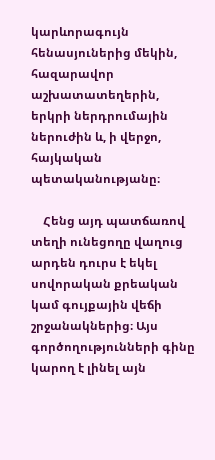կարևորագույն հենասյուներից մեկին, հազարավոր աշխատատեղերին, երկրի ներդրումային ներուժին և, ի վերջո, հայկական պետականությանը։

    Հենց այդ պատճառով տեղի ունեցողը վաղուց արդեն դուրս է եկել սովորական քրեական կամ գույքային վեճի շրջանակներից։ Այս գործողությունների գինը կարող է լինել այն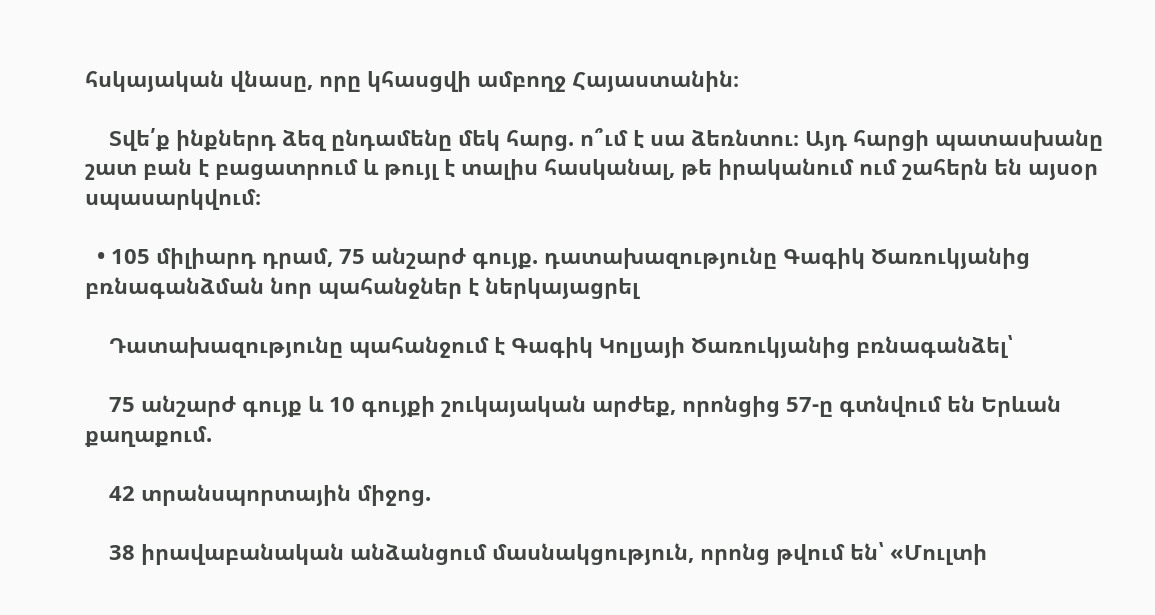հսկայական վնասը, որը կհասցվի ամբողջ Հայաստանին։

    Տվե՛ք ինքներդ ձեզ ընդամենը մեկ հարց. ո՞ւմ է սա ձեռնտու։ Այդ հարցի պատասխանը շատ բան է բացատրում և թույլ է տալիս հասկանալ, թե իրականում ում շահերն են այսօր սպասարկվում։

  • 105 միլիարդ դրամ, 75 անշարժ գույք. դատախազությունը Գագիկ Ծառուկյանից բռնագանձման նոր պահանջներ է ներկայացրել

    Դատախազությունը պահանջում է Գագիկ Կոլյայի Ծառուկյանից բռնագանձել՝

    75 անշարժ գույք և 10 գույքի շուկայական արժեք, որոնցից 57-ը գտնվում են Երևան քաղաքում.

    42 տրանսպորտային միջոց.

    38 իրավաբանական անձանցում մասնակցություն, որոնց թվում են՝ «Մուլտի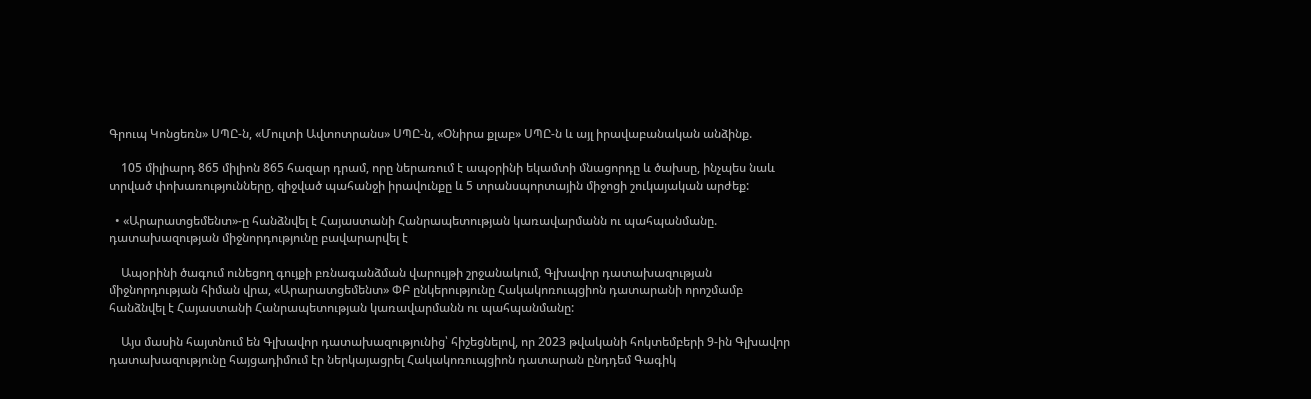Գրուպ Կոնցեռն» ՍՊԸ-ն, «Մուլտի Ավտոտրանս» ՍՊԸ-ն, «Օնիրա քլաբ» ՍՊԸ-ն և այլ իրավաբանական անձինք.

    105 միլիարդ 865 միլիոն 865 հազար դրամ, որը ներառում է ապօրինի եկամտի մնացորդը և ծախսը, ինչպես նաև տրված փոխառությունները, զիջված պահանջի իրավունքը և 5 տրանսպորտային միջոցի շուկայական արժեք:

  • «Արարատցեմենտ»-ը հանձնվել է Հայաստանի Հանրապետության կառավարմանն ու պահպանմանը. դատախազության միջնորդությունը բավարարվել է

    Ապօրինի ծագում ունեցող գույքի բռնագանձման վարույթի շրջանակում, Գլխավոր դատախազության միջնորդության հիման վրա, «Արարատցեմենտ» ՓԲ ընկերությունը Հակակոռուպցիոն դատարանի որոշմամբ հանձնվել է Հայաստանի Հանրապետության կառավարմանն ու պահպանմանը:

    Այս մասին հայտնում են Գլխավոր դատախազությունից՝ հիշեցնելով, որ 2023 թվականի հոկտեմբերի 9-ին Գլխավոր դատախազությունը հայցադիմում էր ներկայացրել Հակակոռուպցիոն դատարան ընդդեմ Գագիկ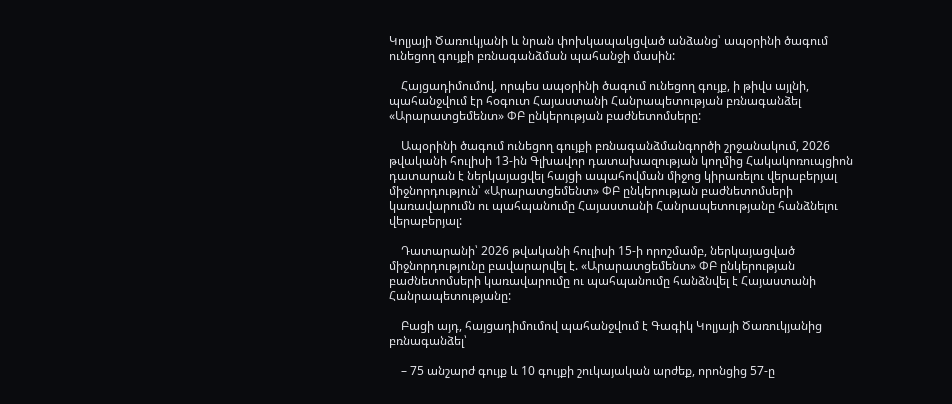Կոլյայի Ծառուկյանի և նրան փոխկապակցված անձանց՝ ապօրինի ծագում ունեցող գույքի բռնագանձման պահանջի մասին:

    Հայցադիմումով, որպես ապօրինի ծագում ունեցող գույք, ի թիվս այլնի, պահանջվում էր հօգուտ Հայաստանի Հանրապետության բռնագանձել «Արարատցեմենտ» ՓԲ ընկերության բաժնետոմսերը:

    Ապօրինի ծագում ունեցող գույքի բռնագանձմանգործի շրջանակում, 2026 թվականի հուլիսի 13-ին Գլխավոր դատախազության կողմից Հակակոռուպցիոն դատարան է ներկայացվել հայցի ապահովման միջոց կիրառելու վերաբերյալ միջնորդություն՝ «Արարատցեմենտ» ՓԲ ընկերության բաժնետոմսերի կառավարումն ու պահպանումը Հայաստանի Հանրապետությանը հանձնելու վերաբերյալ:

    Դատարանի՝ 2026 թվականի հուլիսի 15-ի որոշմամբ, ներկայացված միջնորդությունը բավարարվել է. «Արարատցեմենտ» ՓԲ ընկերության բաժնետոմսերի կառավարումը ու պահպանումը հանձնվել է Հայաստանի Հանրապետությանը:

    Բացի այդ, հայցադիմումով պահանջվում է Գագիկ Կոլյայի Ծառուկյանից բռնագանձել՝

    – 75 անշարժ գույք և 10 գույքի շուկայական արժեք, որոնցից 57-ը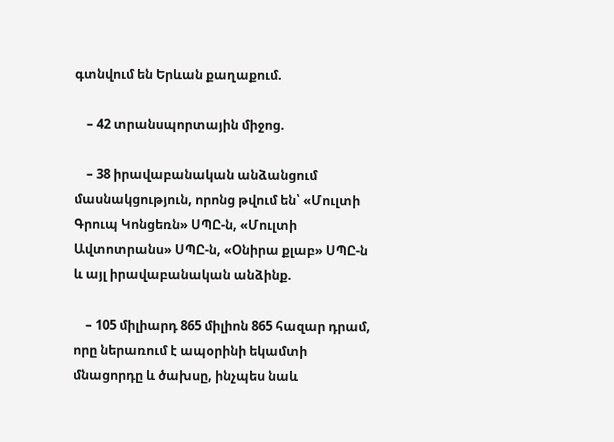գտնվում են Երևան քաղաքում.

    – 42 տրանսպորտային միջոց.

    – 38 իրավաբանական անձանցում մասնակցություն, որոնց թվում են՝ «Մուլտի Գրուպ Կոնցեռն» ՍՊԸ-ն, «Մուլտի Ավտոտրանս» ՍՊԸ-ն, «Օնիրա քլաբ» ՍՊԸ-ն և այլ իրավաբանական անձինք.

    – 105 միլիարդ 865 միլիոն 865 հազար դրամ, որը ներառում է ապօրինի եկամտի մնացորդը և ծախսը, ինչպես նաև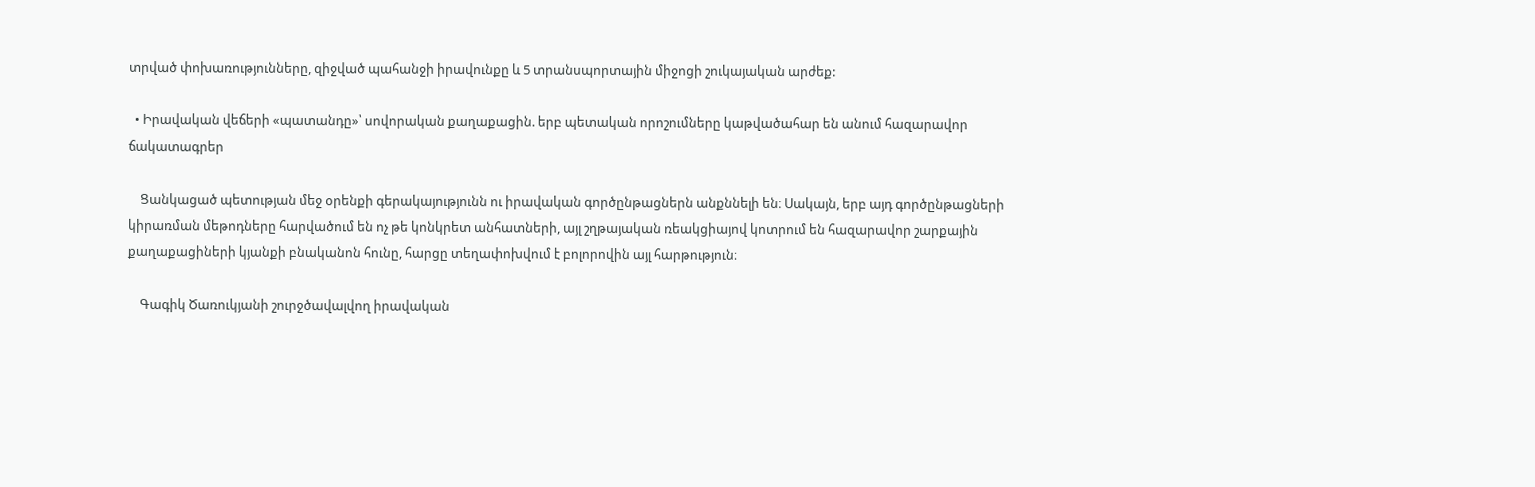տրված փոխառությունները, զիջված պահանջի իրավունքը և 5 տրանսպորտային միջոցի շուկայական արժեք:

  • Իրավական վեճերի «պատանդը»՝ սովորական քաղաքացին. երբ պետական որոշումները կաթվածահար են անում հազարավոր ճակատագրեր

    Ցանկացած պետության մեջ օրենքի գերակայությունն ու իրավական գործընթացներն անքննելի են։ Սակայն, երբ այդ գործընթացների կիրառման մեթոդները հարվածում են ոչ թե կոնկրետ անհատների, այլ շղթայական ռեակցիայով կոտրում են հազարավոր շարքային քաղաքացիների կյանքի բնականոն հունը, հարցը տեղափոխվում է բոլորովին այլ հարթություն։

    Գագիկ Ծառուկյանի շուրջծավալվող իրավական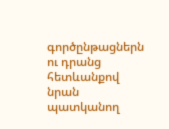գործընթացներն ու դրանց հետևանքով նրան պատկանող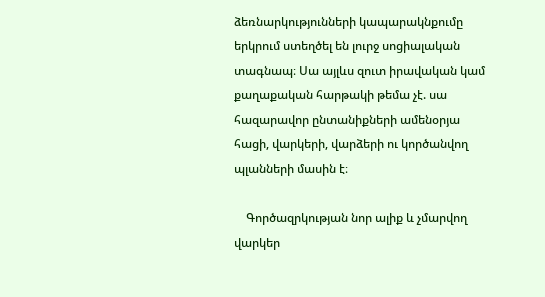ձեռնարկությունների կապարակնքումը երկրում ստեղծել են լուրջ սոցիալական տագնապ։ Սա այլևս զուտ իրավական կամ քաղաքական հարթակի թեմա չէ. սա հազարավոր ընտանիքների ամենօրյա հացի, վարկերի, վարձերի ու կործանվող պլանների մասին է։

    Գործազրկության նոր ալիք և չմարվող վարկեր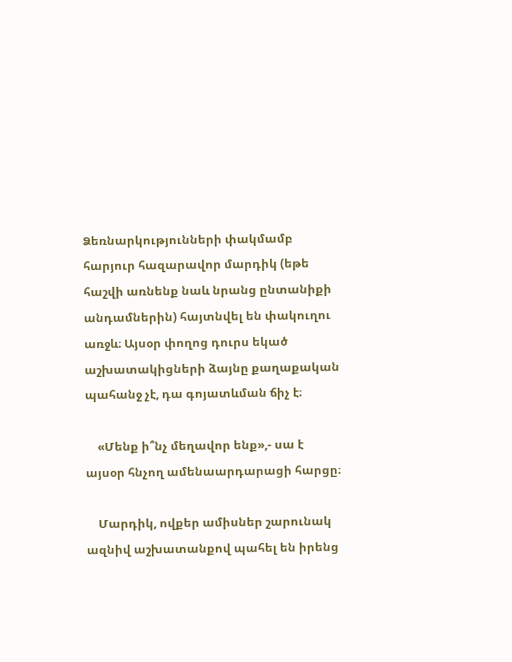Ձեռնարկությունների փակմամբ հարյուր հազարավոր մարդիկ (եթե հաշվի առնենք նաև նրանց ընտանիքի անդամներին) հայտնվել են փակուղու առջև։ Այսօր փողոց դուրս եկած աշխատակիցների ձայնը քաղաքական պահանջ չէ, դա գոյատևման ճիչ է։

    «Մենք ի՞նչ մեղավոր ենք»,- սա է այսօր հնչող ամենաարդարացի հարցը։

    Մարդիկ, ովքեր ամիսներ շարունակ ազնիվ աշխատանքով պահել են իրենց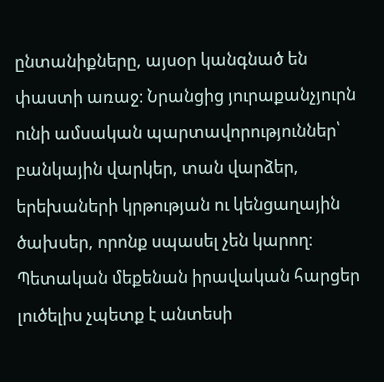ընտանիքները, այսօր կանգնած են փաստի առաջ։ Նրանցից յուրաքանչյուրն ունի ամսական պարտավորություններ՝ բանկային վարկեր, տան վարձեր, երեխաների կրթության ու կենցաղային ծախսեր, որոնք սպասել չեն կարող։ Պետական մեքենան իրավական հարցեր լուծելիս չպետք է անտեսի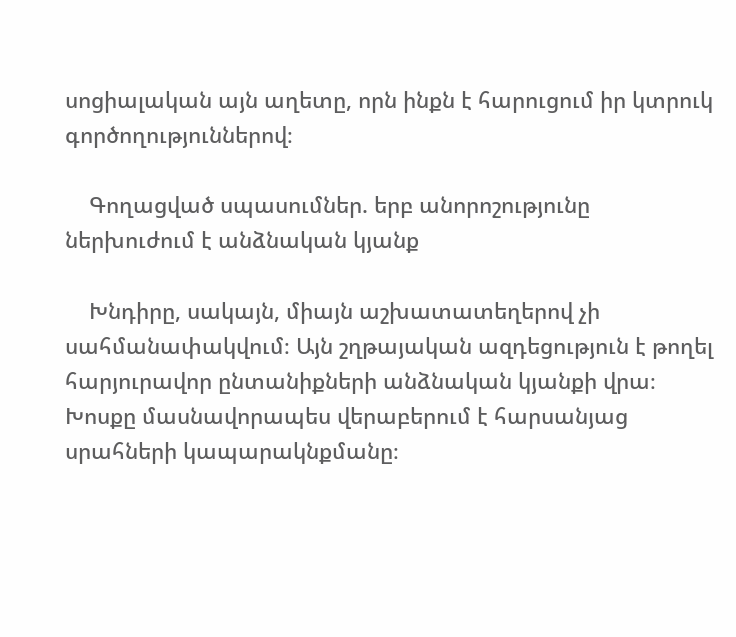սոցիալական այն աղետը, որն ինքն է հարուցում իր կտրուկ գործողություններով։

    Գողացված սպասումներ. երբ անորոշությունը ներխուժում է անձնական կյանք

    Խնդիրը, սակայն, միայն աշխատատեղերով չի սահմանափակվում։ Այն շղթայական ազդեցություն է թողել հարյուրավոր ընտանիքների անձնական կյանքի վրա։ Խոսքը մասնավորապես վերաբերում է հարսանյաց սրահների կապարակնքմանը։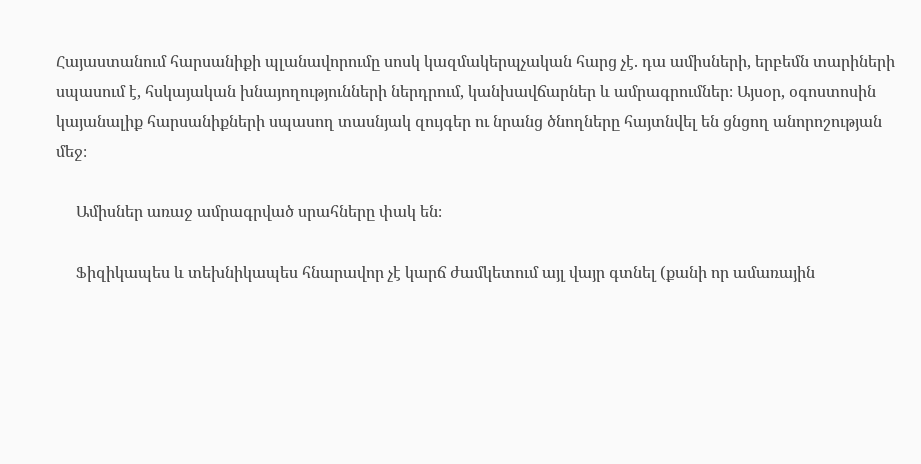Հայաստանում հարսանիքի պլանավորումը սոսկ կազմակերպչական հարց չէ. դա ամիսների, երբեմն տարիների սպասում է, հսկայական խնայողությունների ներդրում, կանխավճարներ և ամրագրումներ։ Այսօր, օգոստոսին կայանալիք հարսանիքների սպասող տասնյակ զույգեր ու նրանց ծնողները հայտնվել են ցնցող անորոշության մեջ։

     Ամիսներ առաջ ամրագրված սրահները փակ են։

     Ֆիզիկապես և տեխնիկապես հնարավոր չէ կարճ ժամկետում այլ վայր գտնել (քանի որ ամառային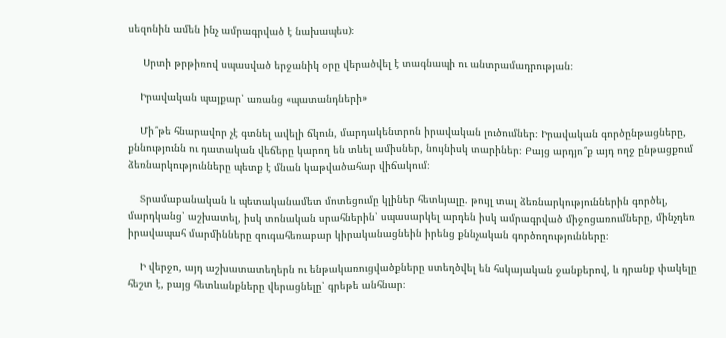սեզոնին ամեն ինչ ամրագրված է նախապես)։

     Սրտի թրթիռով սպասված երջանիկ օրը վերածվել է տագնապի ու անտրամադրության։

    Իրավական պայքար՝ առանց «պատանդների»

    Մի՞թե հնարավոր չէ գտնել ավելի ճկուն, մարդակենտրոն իրավական լուծումներ։ Իրավական գործընթացները, քննությունն ու դատական վեճերը կարող են տևել ամիսներ, նույնիսկ տարիներ։ Բայց արդյո՞ք այդ ողջ ընթացքում ձեռնարկությունները պետք է մնան կաթվածահար վիճակում։

    Տրամաբանական և պետականամետ մոտեցումը կլիներ հետևյալը. թույլ տալ ձեռնարկություններին գործել, մարդկանց՝ աշխատել, իսկ տոնական սրահներին՝ սպասարկել արդեն իսկ ամրագրված միջոցառումները, մինչդեռ իրավապահ մարմինները զուգահեռաբար կիրականացնեին իրենց քննչական գործողությունները։

    Ի վերջո, այդ աշխատատեղերն ու ենթակառուցվածքները ստեղծվել են հսկայական ջանքերով, և դրանք փակելը հեշտ է, բայց հետևանքները վերացնելը՝ գրեթե անհնար։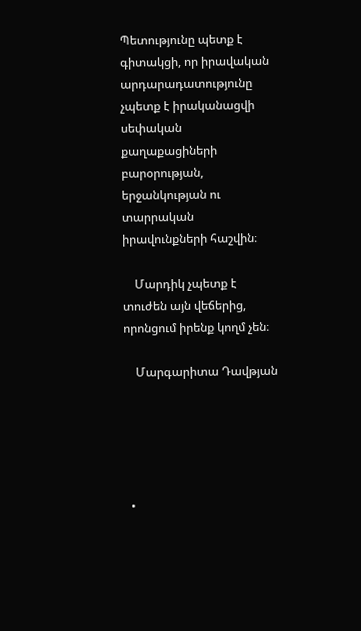Պետությունը պետք է գիտակցի, որ իրավական արդարադատությունը չպետք է իրականացվի սեփական քաղաքացիների բարօրության, երջանկության ու տարրական իրավունքների հաշվին։

    Մարդիկ չպետք է տուժեն այն վեճերից, որոնցում իրենք կողմ չեն։

    Մարգարիտա Դավթյան





  •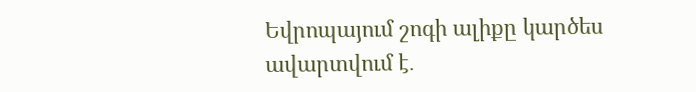Եվրոպայում շոգի ալիքը կարծես ավարտվում է․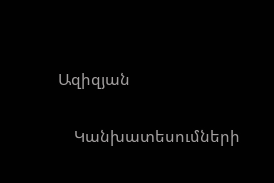Ազիզյան

    Կանխատեսումների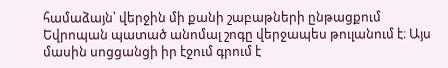համաձայն՝ վերջին մի քանի շաբաթների ընթացքում Եվրոպան պատած անոմալ շոգը վերջապես թուլանում է։ Այս մասին սոցցանցի իր էջում գրում է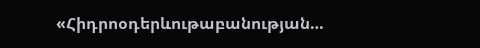«Հիդրոօդերևութաբանության…